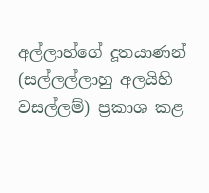අල්ලාහ්ගේ දූතයාණන් (සල්ලල්ලාහු අලයිහි වසල්ලම්) ප්‍රකාශ කළ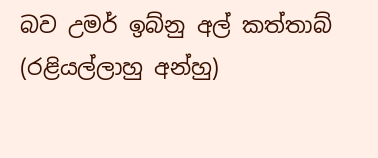බව උමර් ඉබ්නු අල් කත්තාබ් (රළියල්ලාහු අන්හු)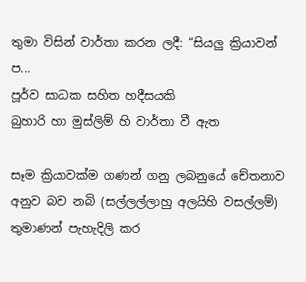තුමා විසින් වාර්තා කරන ලදී: “සියලු ක්‍රියාවන් ප...
පූර්ව සාධක සහිත හදීසයකි
බුහාරි හා මුස්ලිම් හි වාර්තා වී ඇත

සෑම ක්‍රියාවක්ම ගණන් ගනු ලබනුයේ චේතනාව අනුව බව නබි (සල්ලල්ලාහු අලයිහි වසල්ලම්) තුමාණන් පැහැදිලි කර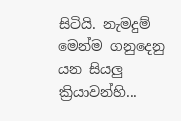සිටියි. නැමදුම් මෙන්ම ගනුදෙනු යන සියලු ක්‍රියාවන්හි...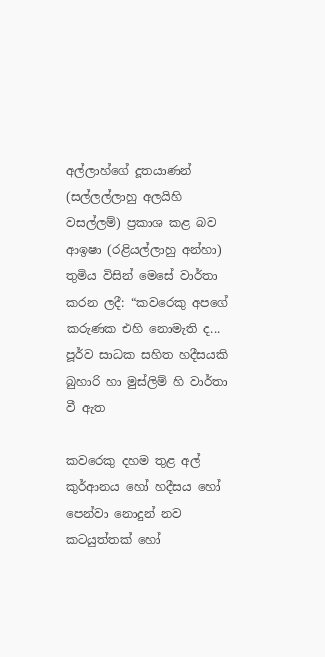අල්ලාහ්ගේ දූතයාණන් (සල්ලල්ලාහු අලයිහි වසල්ලම්) ප්‍රකාශ කළ බව ආඉෂා (රළියල්ලාහු අන්හා) තුමිය විසින් මෙසේ වාර්තා කරන ලදී: “කවරෙකු අපගේ කරුණක එහි නොමැති ද...
පූර්ව සාධක සහිත හදීසයකි
බුහාරි හා මුස්ලිම් හි වාර්තා වී ඇත

කවරෙකු දහම තුළ අල් කුර්ආනය හෝ හදීසය හෝ පෙන්වා නොදුන් නව කටයුත්තක් හෝ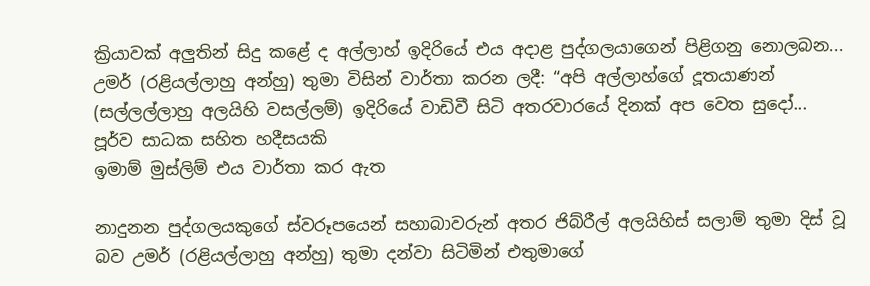ක්‍රියාවක් අලුතින් සිදු කළේ ද අල්ලාහ් ඉදිරියේ එය අදාළ පුද්ගලයාගෙන් පිළිගනු නොලබන...
උමර් (රළියල්ලාහු අන්හු) තුමා විසින් වාර්තා කරන ලදී: “අපි අල්ලාහ්ගේ දූතයාණන් (සල්ලල්ලාහු අලයිහි වසල්ලම්) ඉදිරියේ වාඩිවී සිටි අතරවාරයේ දිනක් අප වෙත සුදෝ...
පූර්ව සාධක සහිත හදීසයකි
ඉමාම් මුස්ලිම් එය වාර්තා කර ඇත

නාදුනන පුද්ගලයකුගේ ස්වරූපයෙන් සහාබාවරුන් අතර ජිබ්රීල් අලයිහිස් සලාම් තුමා දිස් වූ බව උමර් (රළියල්ලාහු අන්හු) තුමා දන්වා සිටිමින් එතුමාගේ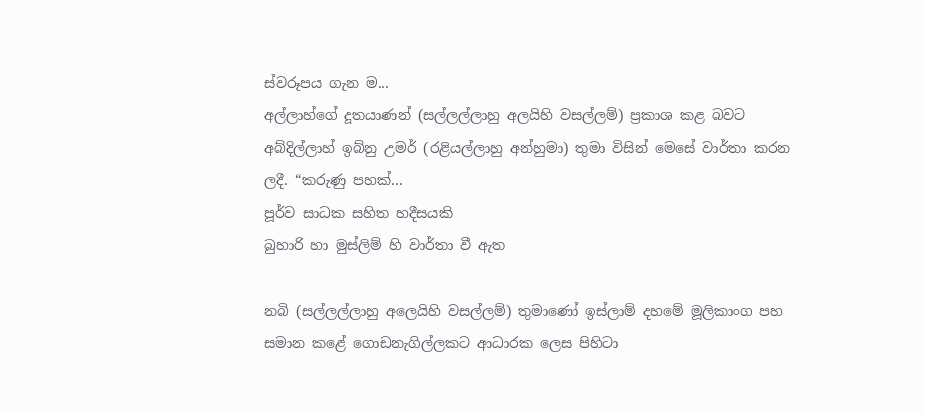ස්වරූපය ගැන ම...
අල්ලාහ්ගේ දූතයාණන් (සල්ලල්ලාහු අලයිහි වසල්ලම්) ප්‍රකාශ කළ බවට අබ්දිල්ලාහ් ඉබ්නු උමර් (රළියල්ලාහු අන්හුමා) තුමා විසින් මෙසේ වාර්තා කරන ලදී. “කරුණු පහක්...
පූර්ව සාධක සහිත හදීසයකි
බුහාරි හා මුස්ලිම් හි වාර්තා වී ඇත

නබි (සල්ලල්ලාහු අලෙයිහි වසල්ලම්) තුමාණෝ ඉස්ලාම් දහමේ මූලිකාංග පහ සමාන කළේ ගොඩනැගිල්ලකට ආධාරක ලෙස පිහිටා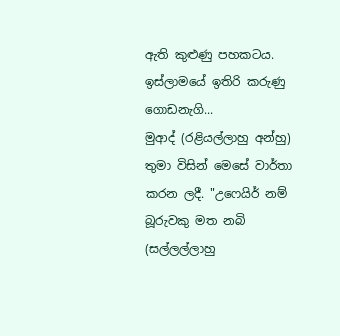ඇති කුළුණු පහකටය. ඉස්ලාමයේ ඉතිරි කරුණු ගොඩනැගි...
මුආද් (රළියල්ලාහු අන්හු) තුමා විසින් මෙසේ වාර්තා කරන ලදී. "උෆෙයිර් නම් බූරුවකු මත නබි (සල්ලල්ලාහු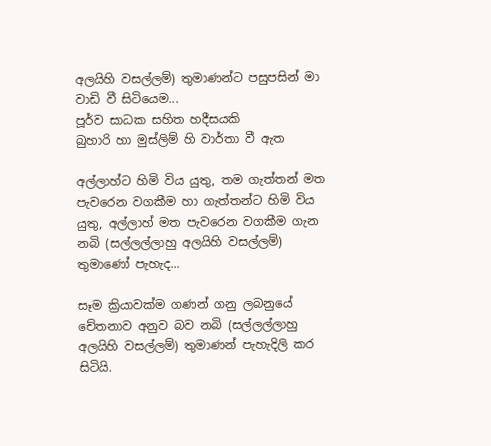අලයිහි වසල්ලම්) තුමාණන්ට පසුපසින් මා වාඩි වී සිටියෙම...
පූර්ව සාධක සහිත හදීසයකි
බුහාරි හා මුස්ලිම් හි වාර්තා වී ඇත

අල්ලාහ්ට හිමි විය යුතු, තම ගැත්තන් මත පැවරෙන වගකීම හා ගැත්තන්ට හිමි විය යුතු, අල්ලාහ් මත පැවරෙන වගකීම ගැන නබි (සල්ලල්ලාහු අලයිහි වසල්ලම්) තුමාණෝ පැහැද...

සෑම ක්‍රියාවක්ම ගණන් ගනු ලබනුයේ චේතනාව අනුව බව නබි (සල්ලල්ලාහු අලයිහි වසල්ලම්) තුමාණන් පැහැදිලි කර සිටියි.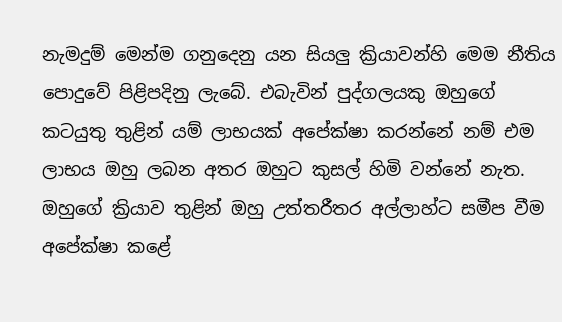නැමදුම් මෙන්ම ගනුදෙනු යන සියලු ක්‍රියාවන්හි මෙම නීතිය පොදුවේ පිළිපදිනු ලැබේ. එබැවින් පුද්ගලයකු ඔහුගේ කටයුතු තුළින් යම් ලාභයක් අපේක්ෂා කරන්නේ නම් එම ලාභය ඔහු ලබන අතර ඔහුට කුසල් හිමි වන්නේ නැත. ඔහුගේ ක්‍රියාව තුළින් ඔහු උත්තරීතර අල්ලාහ්ට සමීප වීම අපේක්ෂා කළේ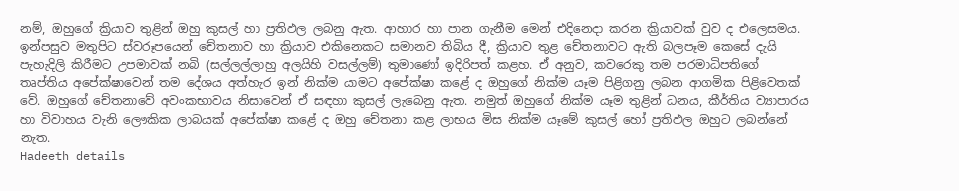නම්, ඔහුගේ ක්‍රියාව තුළින් ඔහු කුසල් හා ප්‍රතිඵල ලබනු ඇත. ආහාර හා පාන ගැනීම මෙන් එදිනෙදා කරන ක්‍රියාවක් වුව ද එලෙසමය. ඉන්පසුව මතුපිට ස්වරූපයෙන් චේතනාව හා ක්‍රියාව එකිනෙකට සමානව තිබිය දී, ක්‍රියාව තුළ චේතනාවට ඇති බලපෑම කෙසේ දැයි පැහැදිලි කිරීමට උපමාවක් නබි (සල්ලල්ලාහු අලයිහි වසල්ලම්) තුමාණෝ ඉදිරිපත් කළහ. ඒ අනුව, කවරෙකු තම පරමාධිපතිගේ තෘප්තිය අපේක්ෂාවෙන් තම දේශය අත්හැර ඉන් නික්ම යාමට අපේක්ෂා කළේ ද ඔහුගේ නික්ම යෑම පිළිගනු ලබන ආගමික පිළිවෙතක් වේ. ඔහුගේ චේතනාවේ අවංකභාවය නිසාවෙන් ඒ සඳහා කුසල් ලැබෙනු ඇත. නමුත් ඔහුගේ නික්ම යෑම තුළින් ධනය, කීර්තිය ව්‍යාපාරය හා විවාහය වැනි ලෞකික ලාබයක් අපේක්ෂා කළේ ද ඔහු චේතනා කළ ලාභය මිස නික්ම යෑමේ කුසල් හෝ ප්‍රතිඵල ඔහුට ලබන්නේ නැත.
Hadeeth details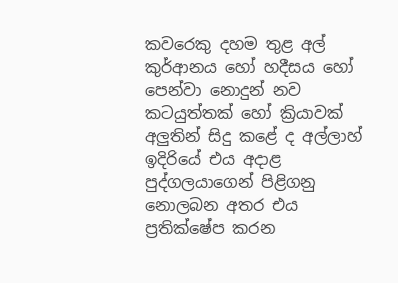කවරෙකු දහම තුළ අල් කුර්ආනය හෝ හදීසය හෝ පෙන්වා නොදුන් නව කටයුත්තක් හෝ ක්‍රියාවක් අලුතින් සිදු කළේ ද අල්ලාහ් ඉදිරියේ එය අදාළ පුද්ගලයාගෙන් පිළිගනු නොලබන අතර එය ප්‍රතික්ෂේප කරන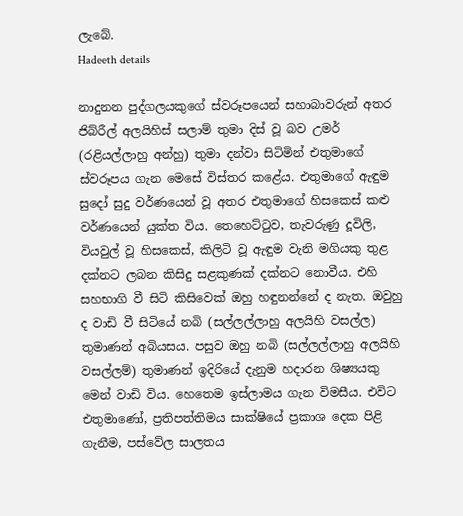ලැබේ.
Hadeeth details

නාදුනන පුද්ගලයකුගේ ස්වරූපයෙන් සහාබාවරුන් අතර ජිබ්රීල් අලයිහිස් සලාම් තුමා දිස් වූ බව උමර් (රළියල්ලාහු අන්හු) තුමා දන්වා සිටිමින් එතුමාගේ ස්වරූපය ගැන මෙසේ විස්තර කළේය. එතුමාගේ ඇඳුම සුදෝ සුදු වර්ණයෙන් වූ අතර එතුමාගේ හිසකෙස් කළු වර්ණයෙන් යුක්ත විය. තෙහෙට්ටුව, තැවරුණු දූවිලි, වියවුල් වූ හිසකෙස්, කිලිටි වූ ඇඳුම වැනි මගියකු තුළ දක්නට ලබන කිසිදු සළකුණක් දක්නට නොවීය. එහි සහභාගි වී සිටි කිසිවෙක් ඔහු හඳුනන්නේ ද නැත. ඔවුහු ද වාඩි වී සිටියේ නබි (සල්ලල්ලාහු අලයිහි වසල්ල) තුමාණන් අබියසය. පසුව ඔහු නබි (සල්ලල්ලාහු අලයිහි වසල්ලම්) තුමාණන් ඉදිරියේ දැනුම හදාරන ශිෂ්‍යයකු මෙන් වාඩි විය. හෙතෙම ඉස්ලාමය ගැන විමසීය. එවිට එතුමාණෝ, ප්‍රතිපත්තිමය සාක්ෂියේ ප්‍රකාශ දෙක පිළි ගැනීම, පස්වේල සාලතය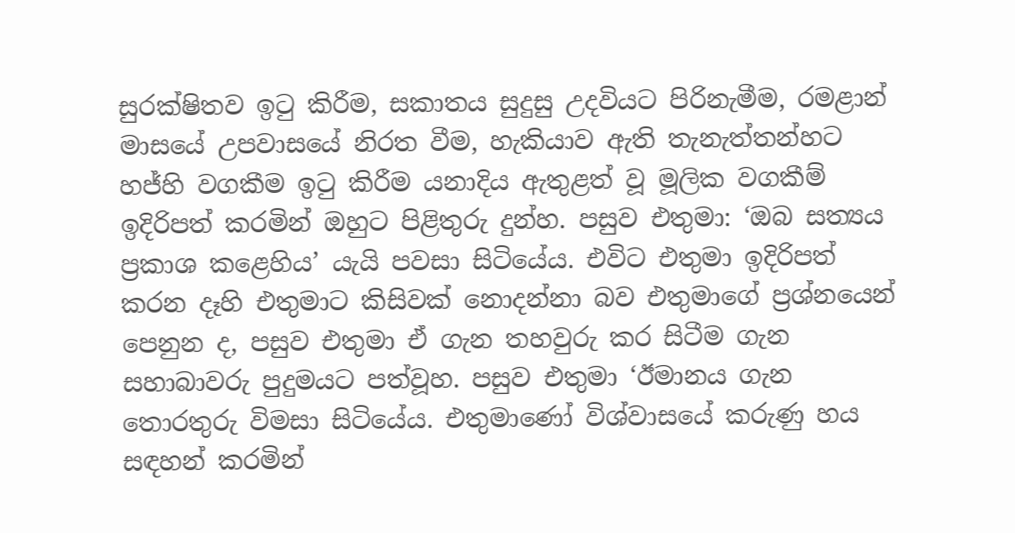සුරක්ෂිතව ඉටු කිරීම, සකාතය සුදුසු උදවියට පිරිනැමීම, රමළාන් මාසයේ උපවාසයේ නිරත වීම, හැකියාව ඇති තැනැත්තන්හට හජ්හි වගකීම ඉටු කිරීම යනාදිය ඇතුළත් වූ මූලික වගකීම් ඉදිරිපත් කරමින් ඔහුට පිළිතුරු දුන්හ. පසුව එතුමා: ‘ඔබ සත්‍යය ප්‍රකාශ කළෙහිය’ යැයි පවසා සිටියේය. එවිට එතුමා ඉදිරිපත් කරන දෑහි එතුමාට කිසිවක් නොදන්නා බව එතුමාගේ ප්‍රශ්නයෙන් පෙනුන ද, පසුව එතුමා ඒ ගැන තහවුරු කර සිටීම ගැන සහාබාවරු පුදුමයට පත්වූහ. පසුව එතුමා ‘ඊමානය ගැන තොරතුරු විමසා සිටියේය. එතුමාණෝ විශ්වාසයේ කරුණු හය සඳහන් කරමින්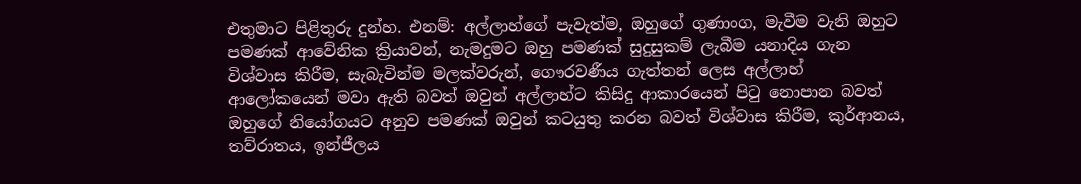එතුමාට පිළිතුරු දුන්හ. එනම්: අල්ලාහ්ගේ පැවැත්ම, ඔහුගේ ගුණාංග, මැවීම වැනි ඔහුට පමණක් ආවේනික ක්‍රියාවන්, නැමදුමට ඔහු පමණක් සුදුසුකම් ලැබීම යනාදිය ගැන විශ්වාස කිරීම, සැබැවින්ම මලක්වරුන්, ගෞරවණීය ගැත්තන් ලෙස අල්ලාහ් ආලෝකයෙන් මවා ඇති බවත් ඔවුන් අල්ලාහ්ට කිසිදු ආකාරයෙන් පිටු නොපාන බවත් ඔහුගේ නියෝගයට අනුව පමණක් ඔවුන් කටයුතු කරන බවත් විශ්වාස කිරීම, කුර්ආනය, තව්රාතය, ඉන්ජීලය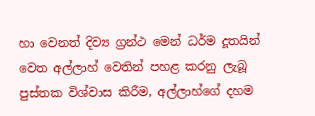හා වෙනත් දිව්‍ය ග්‍රන්ථ මෙන් ධර්ම දූතයින් වෙත අල්ලාහ් වෙතින් පහළ කරනු ලැබූ පුස්තක විශ්වාස කිරීම, අල්ලාහ්ගේ දහම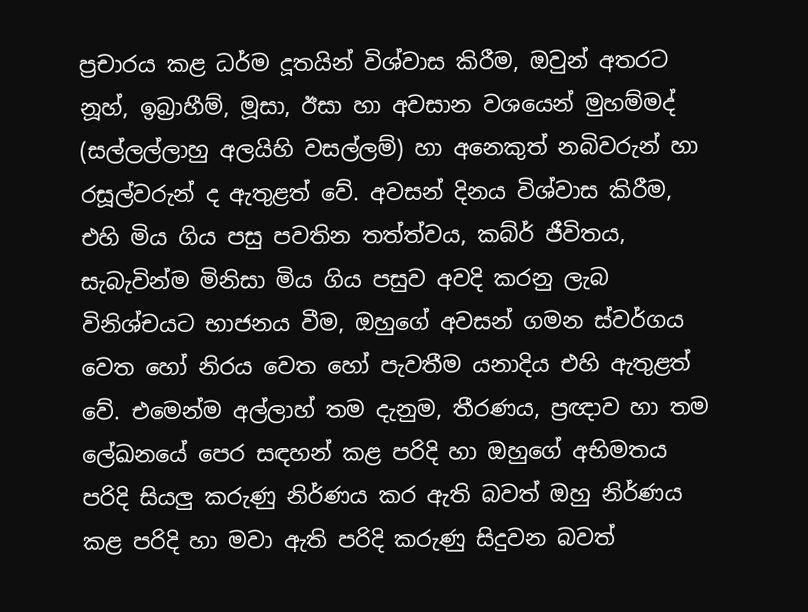ප්‍රචාරය කළ ධර්ම දූතයින් විශ්වාස කිරීම, ඔවුන් අතරට නූහ්, ඉබ්‍රාහීම්, මූසා, ඊසා හා අවසාන වශයෙන් මුහම්මද් (සල්ලල්ලාහු අලයිහි වසල්ලම්) හා අනෙකුත් නබිවරුන් හා රසූල්වරුන් ද ඇතුළත් වේ. අවසන් දිනය විශ්වාස කිරීම, එහි මිය ගිය පසු පවතින තත්ත්වය, කබ්ර් ජීවිතය, සැබැවින්ම මිනිසා මිය ගිය පසුව අවදි කරනු ලැබ විනිශ්චයට භාජනය වීම, ඔහුගේ අවසන් ගමන ස්වර්ගය වෙත හෝ නිරය වෙත හෝ පැවතීම යනාදිය එහි ඇතුළත් වේ. එමෙන්ම අල්ලාහ් තම දැනුම, තීරණය, ප්‍රඥාව හා තම ලේඛනයේ පෙර සඳහන් කළ පරිදි හා ඔහුගේ අභිමතය පරිදි සියලු කරුණු නිර්ණය කර ඇති බවත් ඔහු නිර්ණය කළ පරිදි හා මවා ඇති පරිදි කරුණු සිදුවන බවත්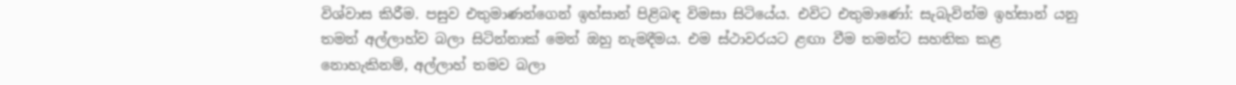විශ්වාස කිරීම. පසුව එතුමාණන්ගෙන් ඉහ්සාන් පිළිබඳ විමසා සිටියේය. එවිට එතුමාණෝ: සැබැවින්ම ඉහ්සාන් යනු තමන් අල්ලාහ්ව බලා සිටින්නාක් මෙන් ඔහු නැමදීමය. එම ස්ථාවරයට ළඟා වීම තමන්ට සහතික කළ නොහැකිනම්, අල්ලාහ් තමව බලා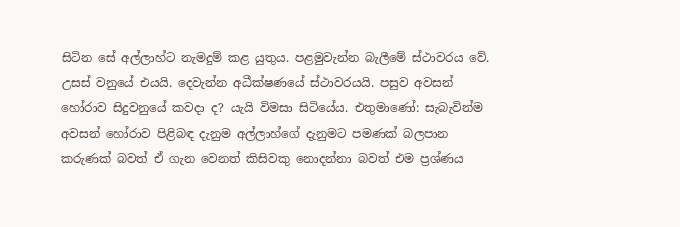සිටින සේ අල්ලාහ්ට නැමදුම් කළ යුතුය. පළමුවැන්න බැලීමේ ස්ථාවරය වේ. උසස් වනුයේ එයයි. දෙවැන්න අධීක්ෂණයේ ස්ථාවරයයි. පසුව අවසන් හෝරාව සිදුවනුයේ කවදා ද? යැයි විමසා සිටියේය. එතුමාණෝ: සැබැවින්ම අවසන් හෝරාව පිළිබඳ දැනුම අල්ලාහ්ගේ දැනුමට පමණක් බලපාන කරුණක් බවත් ඒ ගැන වෙනත් කිසිවකු නොදන්නා බවත් එම ප්‍රශ්ණය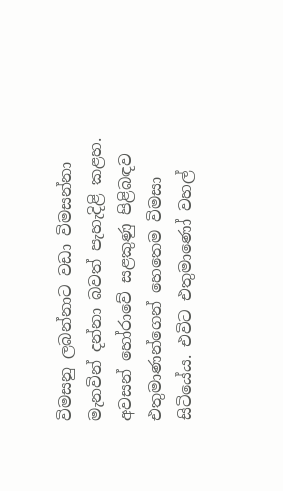විමසනු ලබන්නාට වඩා විමසන්නා මැනවින් දන්නා බවත් පැහැදිළි කළහ. අවසන් හෝරාවේ සළකුණු පිළිබඳව එතුමාණන්ගෙන් හෙතෙම විමසා සිටියේය. එවිට එතුමාණෝ වහල්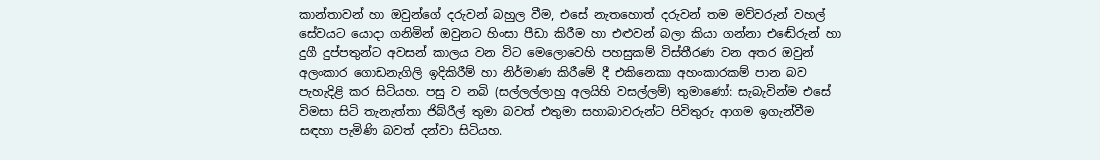කාන්තාවන් හා ඔවුන්ගේ දරුවන් බහුල වීම, එසේ නැතහොත් දරුවන් තම මව්වරුන් වහල් සේවයට යොදා ගනිමින් ඔවුනට හිංසා පීඩා කිරීම හා එළුවන් බලා කියා ගන්නා එඬේරුන් හා දුගී දුප්පතුන්ට අවසන් කාලය වන විට මෙලොවෙහි පහසුකම් විස්තීරණ වන අතර ඔවුන් අලංකාර ගොඩනැගිලි ඉදිකිරීම් හා නිර්මාණ කිරීමේ දී එකිනෙකා අහංකාරකම් පාන බව පැහැදිළි කර සිටියහ. පසු ව නබි (සල්ලල්ලාහු අලයිහි වසල්ලම්) තුමාණෝ: සැබැවින්ම එසේ විමසා සිටි තැනැත්තා ජිබ්රීල් තුමා බවත් එතුමා සහාබාවරුන්ට පිවිතුරු ආගම ඉගැන්වීම සඳහා පැමිණි බවත් දන්වා සිටියහ.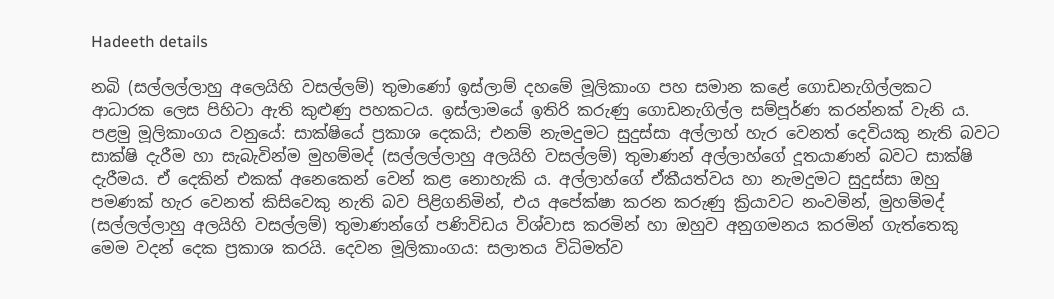Hadeeth details

නබි (සල්ලල්ලාහු අලෙයිහි වසල්ලම්) තුමාණෝ ඉස්ලාම් දහමේ මූලිකාංග පහ සමාන කළේ ගොඩනැගිල්ලකට ආධාරක ලෙස පිහිටා ඇති කුළුණු පහකටය. ඉස්ලාමයේ ඉතිරි කරුණු ගොඩනැගිල්ල සම්පූර්ණ කරන්නක් වැනි ය. පළමු මූලිකාංගය වනුයේ: සාක්ෂියේ ප්‍රකාශ දෙකයි; එනම් නැමදුමට සුදුස්සා අල්ලාහ් හැර වෙනත් දෙවියකු නැති බවට සාක්ෂි දැරීම හා සැබැවින්ම මුහම්මද් (සල්ලල්ලාහු අලයිහි වසල්ලම්) තුමාණන් අල්ලාහ්ගේ දූතයාණන් බවට සාක්ෂි දැරීමය. ඒ දෙකින් එකක් අනෙකෙන් වෙන් කළ නොහැකි ය. අල්ලාහ්ගේ ඒකීයත්වය හා නැමදුමට සුදුස්සා ඔහු පමණක් හැර වෙනත් කිසිවෙකු නැති බව පිළිගනිමින්, එය අපේක්ෂා කරන කරුණු ක්‍රියාවට නංවමින්, මුහම්මද් (සල්ලල්ලාහු අලයිහි වසල්ලම්) තුමාණන්ගේ පණිවිඩය විශ්වාස කරමින් හා ඔහුව අනුගමනය කරමින් ගැත්තෙකු මෙම වදන් දෙක ප්‍රකාශ කරයි. දෙවන මූලිකාංගය: සලාතය විධිමත්ව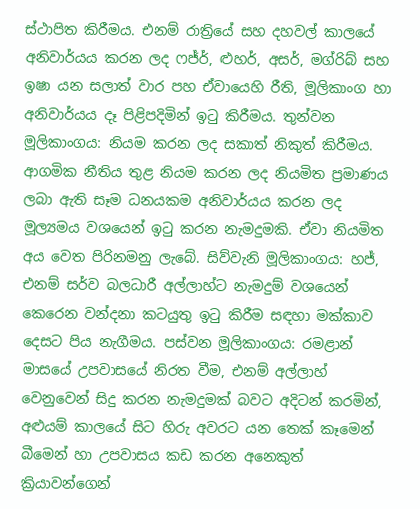ස්ථාපිත කිරීමය. එනම් රාත්‍රියේ සහ දහවල් කාලයේ අනිවාර්යය කරන ලද ෆජ්ර්, ළුහර්, අසර්, මග්රිබ් සහ ඉෂා යන සලාත් වාර පහ ඒවායෙහි රීති, මූලිකාංග හා අනිවාර්යය දෑ පිළිපදිමින් ඉටු කිරීමය. තුන්වන මූලිකාංගය: නියම කරන ලද සකාත් නිකුත් කිරීමය. ආගමික නීතිය තුළ නියම කරන ලද නියමිත ප්‍රමාණය ලබා ඇති සෑම ධනයකම අනිවාර්යය කරන ලද මූල්‍යමය වශයෙන් ඉටු කරන නැමදුමකි. ඒවා නියමිත අය වෙත පිරිනමනු ලැබේ. සිව්වැනි මූලිකාංගය: හජ්, එනම් සර්ව බලධාරී අල්ලාහ්ට නැමදුම් වශයෙන් කෙරෙන වන්දනා කටයුතු ඉටු කිරීම සඳහා මක්කාව දෙසට පිය නැගීමය. පස්වන මූලිකාංගය: රමළාන් මාසයේ උපවාසයේ නිරත වීම, එනම් අල්ලාහ් වෙනුවෙන් සිදු කරන නැමදුමක් බවට අදිටන් කරමින්, අළුයම් කාලයේ සිට හිරු අවරට යන තෙක් කෑමෙන් බීමෙන් හා උපවාසය කඩ කරන අනෙකුත් ක්‍රියාවන්ගෙන්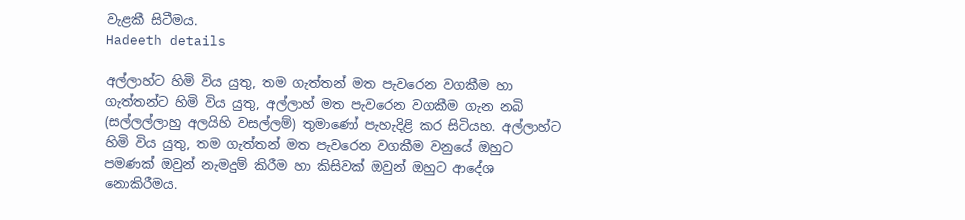වැළකී සිටීමය.
Hadeeth details

අල්ලාහ්ට හිමි විය යුතු, තම ගැත්තන් මත පැවරෙන වගකීම හා ගැත්තන්ට හිමි විය යුතු, අල්ලාහ් මත පැවරෙන වගකීම ගැන නබි (සල්ලල්ලාහු අලයිහි වසල්ලම්) තුමාණෝ පැහැදිළි කර සිටියහ. අල්ලාහ්ට හිමි විය යුතු, තම ගැත්තන් මත පැවරෙන වගකීම වනුයේ ඔහුට පමණක් ඔවුන් නැමදුම් කිරීම හා කිසිවක් ඔවුන් ඔහුට ආදේශ නොකිරීමය.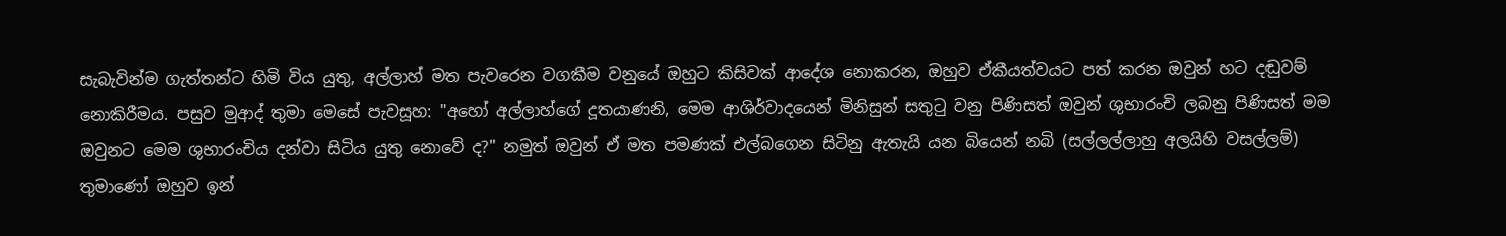සැබැවින්ම ගැත්තන්ට හිමි විය යුතු, අල්ලාහ් මත පැවරෙන වගකීම වනුයේ ඔහුට කිසිවක් ආදේශ නොකරන, ඔහුව ඒකීයත්වයට පත් කරන ඔවුන් හට දඬුවම් නොකිරීමය. පසුව මුආද් තුමා මෙසේ පැවසූහ: "අහෝ අල්ලාහ්ගේ දූතයාණනි, මෙම ආශිර්වාදයෙන් මිනිසුන් සතුටු වනු පිණිසත් ඔවුන් ශුභාරංචි ලබනු පිණිසත් මම ඔවුනට මෙම ශුභාරංචිය දන්වා සිටිය යුතු නොවේ ද?" නමුත් ඔවුන් ඒ මත පමණක් එල්බගෙන සිටිනු ඇතැයි යන බියෙන් නබි (සල්ලල්ලාහු අලයිහි වසල්ලම්) තුමාණෝ ඔහුව ඉන්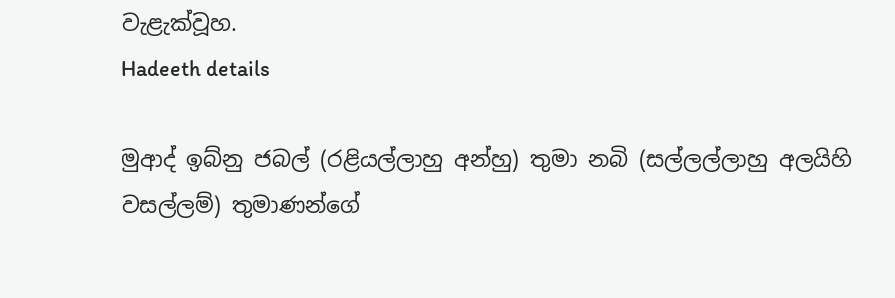වැළැක්වූහ.
Hadeeth details

මුආද් ඉබ්නු ජබල් (රළියල්ලාහු අන්හු) තුමා නබි (සල්ලල්ලාහු අලයිහි වසල්ලම්) තුමාණන්ගේ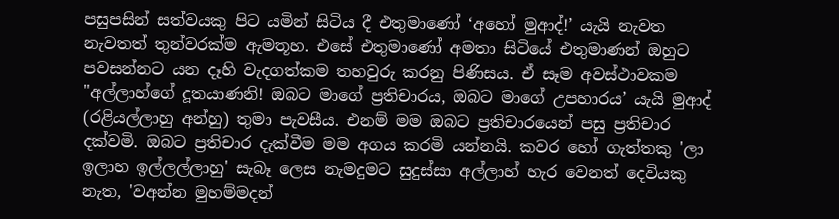පසුපසින් සත්වයකු පිට යමින් සිටිය දී එතුමාණෝ ‘අහෝ මුආද්!’ යැයි නැවත නැවතත් තුන්වරක්ම ඇමතූහ. එසේ එතුමාණෝ අමතා සිටියේ එතුමාණන් ඔහුට පවසන්නට යන දෑහි වැදගත්කම තහවුරු කරනු පිණිසය. ඒ සෑම අවස්ථාවකම "අල්ලාහ්ගේ දූතයාණනි! ඔබට මාගේ ප්‍රතිචාරය, ඔබට මාගේ උපහාරය’ යැයි මුආද් (රළියල්ලාහු අන්හු) තුමා පැවසීය. එනම් මම ඔබට ප්‍රතිචාරයෙන් පසු ප්‍රතිචාර දක්වමි. ඔබට ප්‍රතිචාර දැක්වීම මම අගය කරමි යන්නයි. කවර හෝ ගැත්තකු 'ලා ඉලාහ ඉල්ලල්ලාහු' සැබෑ ලෙස නැමදුමට සුදුස්සා අල්ලාහ් හැර වෙනත් දෙවියකු නැත, 'වඅන්න මුහම්මදන්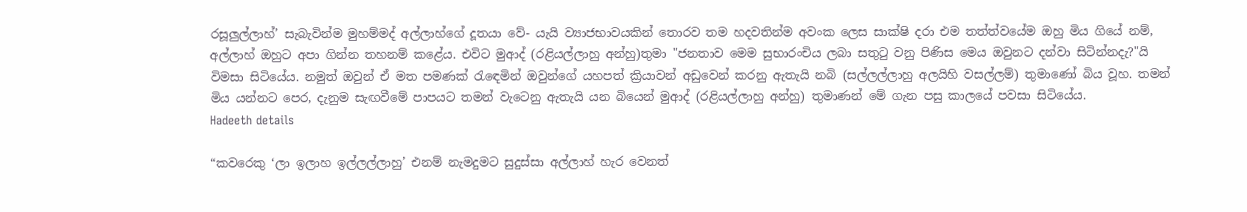රසූලුල්ලාහ්’ සැබැවින්ම මුහම්මද් අල්ලාහ්ගේ දූතයා වේ- යැයි ව්‍යාජභාවයකින් තොරව තම හදවතින්ම අවංක ලෙස සාක්ෂි දරා එම තත්ත්වයේම ඔහු මිය ගියේ නම්, අල්ලාහ් ඔහුට අපා ගින්න තහනම් කළේය. එවිට මුආද් (රළියල්ලාහු අන්හු)තුමා "ජනතාව මෙම සුභාරංචිය ලබා සතුටු වනු පිණිස මෙය ඔවුනට දන්වා සිටින්නදැ?"යි විමසා සිටියේය. නමුත් ඔවුන් ඒ මත පමණක් රැඳෙමින් ඔවුන්ගේ යහපත් ක්‍රියාවන් අඩුවෙන් කරනු ඇතැයි නබි (සල්ලල්ලාහු අලයිහි වසල්ලම්) තුමාණෝ බිය වූහ. තමන් මිය යන්නට පෙර, දැනුම සැඟවීමේ පාපයට තමන් වැටෙනු ඇතැයි යන බියෙන් මුආද් (රළියල්ලාහු අන්හු) තුමාණන් මේ ගැන පසු කාලයේ පවසා සිටියේය.
Hadeeth details

“කවරෙකු ‘ලා ඉලාහ ඉල්ලල්ලාහු’ එනම් නැමදුමට සුදුස්සා අල්ලාහ් හැර වෙනත්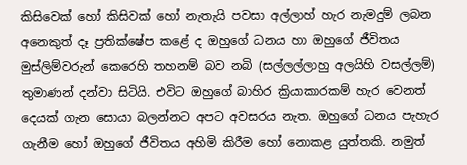කිසිවෙක් හෝ කිසිවක් හෝ නැතැයි පවසා අල්ලාහ් හැර නැමදුම් ලබන අනෙකුත් දෑ ප්‍රතික්ෂේප කළේ ද ඔහුගේ ධනය හා ඔහුගේ ජීවිතය මුස්ලිම්වරුන් කෙරෙහි තහනම් බව නබි (සල්ලල්ලාහු අලයිහි වසල්ලම්) තුමාණන් දන්වා සිටියි. එවිට ඔහුගේ බාහිර ක්‍රියාකාරකම් හැර වෙනත් දෙයක් ගැන සොයා බලන්නට අපට අවසරය නැත. ඔහුගේ ධනය පැහැර ගැනීම හෝ ඔහුගේ ජීවිතය අහිමි කිරීම හෝ නොකළ යුත්තකි. නමුත්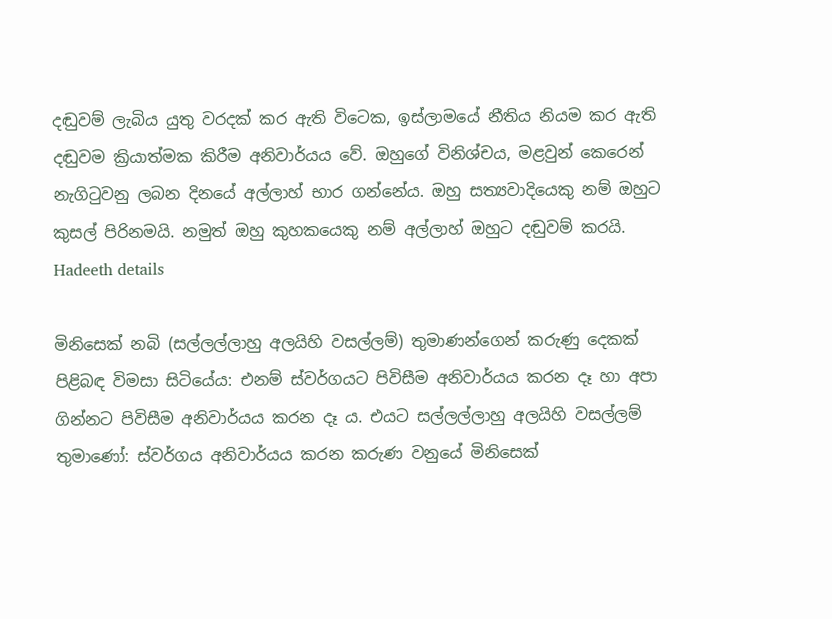දඬුවම් ලැබිය යුතු වරදක් කර ඇති විටෙක, ඉස්ලාමයේ නීතිය නියම කර ඇති දඬුවම ක්‍රියාත්මක කිරීම අනිවාර්යය වේ. ඔහුගේ විනිශ්චය, මළවුන් කෙරෙන් නැගිටුවනු ලබන දිනයේ අල්ලාහ් භාර ගන්නේය. ඔහු සත්‍යවාදියෙකු නම් ඔහුට කුසල් පිරිනමයි. නමුත් ඔහු කුහකයෙකු නම් අල්ලාහ් ඔහුට දඬුවම් කරයි.
Hadeeth details

මිනිසෙක් නබි (සල්ලල්ලාහු අලයිහි වසල්ලම්) තුමාණන්ගෙන් කරුණු දෙකක් පිළිබඳ විමසා සිටියේය: එනම් ස්වර්ගයට පිවිසීම අනිවාර්යය කරන දෑ හා අපා ගින්නට පිවිසීම අනිවාර්යය කරන දෑ ය. එයට සල්ලල්ලාහු අලයිහි වසල්ලම් තුමාණෝ: ස්වර්ගය අනිවාර්යය කරන කරුණ වනුයේ මිනිසෙක්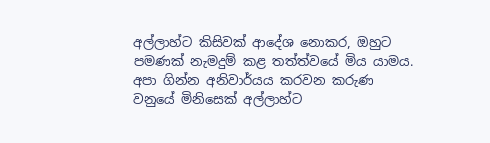අල්ලාහ්ට කිසිවක් ආදේශ නොකර, ඔහුට පමණක් නැමදුම් කළ තත්ත්වයේ මිය යාමය. අපා ගින්න අනිවාර්යය කරවන කරුණ වනුයේ මිනිසෙක් අල්ලාහ්ට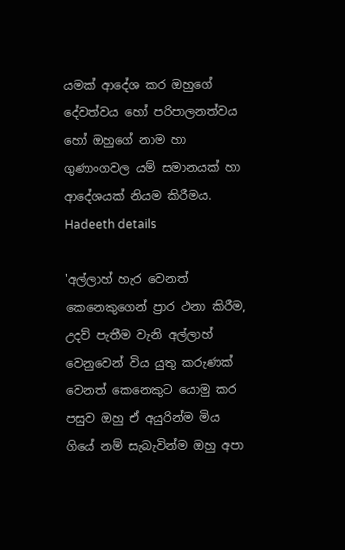යමක් ආදේශ කර ඔහුගේ දේවත්වය හෝ පරිපාලනත්වය හෝ ඔහුගේ නාම හා ගුණාංගවල යම් සමානයක් හා ආදේශයක් නියම කිරීමය.
Hadeeth details

'අල්ලාහ් හැර වෙනත් කෙනෙකුගෙන් ප්‍රාර ථනා කිරීම, උදව් පැතීම වැනි අල්ලාහ් වෙනුවෙන් විය යුතු කරුණක් වෙනත් කෙනෙකුට යොමු කර පසුව ඔහු ඒ අයුරින්ම මිය ගියේ නම් සැබැවින්ම ඔහු අපා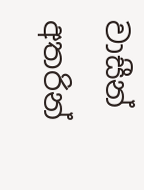වාසීන් අතරින්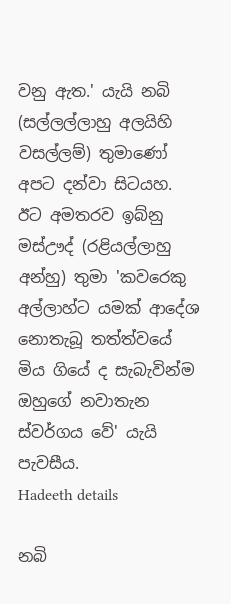වනු ඇත.' යැයි නබි (සල්ලල්ලාහු අලයිහි වසල්ලම්) තුමාණෝ අපට දන්වා සිටයහ. ඊට අමතරව ඉබ්නු මස්ඌද් (රළියල්ලාහු අන්හු) තුමා 'කවරෙකු අල්ලාහ්ට යමක් ආදේශ නොතැබූ තත්ත්වයේ මිය ගියේ ද සැබැවින්ම ඔහුගේ නවාතැන ස්වර්ගය වේ' යැයි පැවසීය.
Hadeeth details

නබි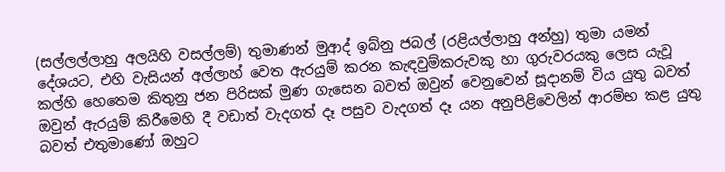(සල්ලල්ලාහු අලයිහි වසල්ලම්) තුමාණන් මුආද් ඉබ්නු ජබල් (රළියල්ලාහු අන්හු) තුමා යමන් දේශයට, එහි වැසියන් අල්ලාහ් වෙත ඇරයුම් කරන කැඳවුම්කරුවකු හා ගුරුවරයකු ලෙස යැවූ කල්හි හෙතෙම කිතුනු ජන පිරිසක් මුණ ගැසෙන බවත් ඔවුන් වෙනුවෙන් සූදානම් විය යුතු බවත් ඔවුන් ඇරයුම් කිරීමෙහි දී වඩාත් වැදගත් දෑ පසුව වැදගත් දෑ යන අනුපිළිවෙලින් ආරම්භ කළ යුතු බවත් එතුමාණෝ ඔහුට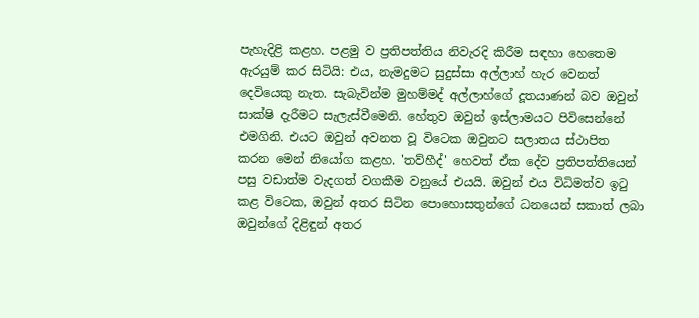පැහැදිළි කළහ. පළමු ව ප්‍රතිපත්තිය නිවැරදි කිරීම සඳහා හෙතෙම ඇරයුම් කර සිටියි: එය, නැමදුමට සුදුස්සා අල්ලාහ් හැර වෙනත් දෙවියෙකු නැත. සැබැවින්ම මුහම්මද් අල්ලාහ්ගේ දූතයාණන් බව ඔවුන් සාක්ෂි දැරීමට සැලැස්වීමෙනි. හේතුව ඔවුන් ඉස්ලාමයට පිවිසෙන්නේ එමගිනි. එයට ඔවුන් අවනත වූ විටෙක ඔවුනට සලාතය ස්ථාපිත කරන මෙන් නියෝග කළහ. 'තව්හීද්' හෙවත් ඒක දේව ප්‍රතිපත්තියෙන් පසු වඩාත්ම වැදගත් වගකීම වනුයේ එයයි. ඔවුන් එය විධිමත්ව ඉටු කළ විටෙක, ඔවුන් අතර සිටින පොහොසතුන්ගේ ධනයෙන් සකාත් ලබා ඔවුන්ගේ දිළිඳුන් අතර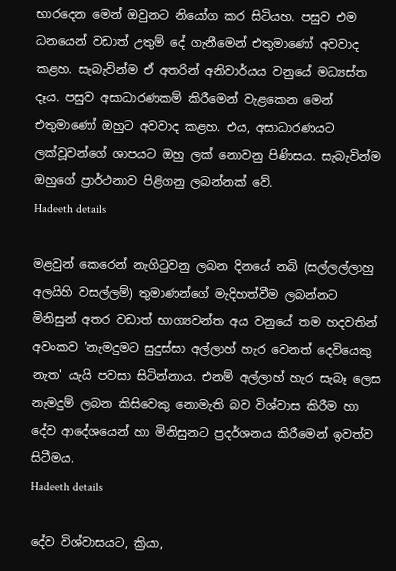භාරදෙන මෙන් ඔවුනට නියෝග කර සිටියහ. පසුව එම ධනයෙන් වඩාත් ‌උතුම් දේ ගැනීමෙන් එතුමාණෝ අවවාද කළහ. සැබැවින්ම ඒ අතරින් අනිවාර්යය වනුයේ මධ්‍යස්ත දෑය. පසුව අසාධාරණකම් කිරීමෙන් වැළකෙන මෙන් එතුමාණෝ ඔහුට අවවාද කළහ. එය, අසාධාරණයට ලක්වූවන්ගේ ශාපයට ‌ඔහු ලක් නොවනු පිණිසය. සැබැවින්ම ඔහුගේ ප්‍රාර්ථනාව පිළිගනු ලබන්නක් වේ.
Hadeeth details

මළවුන් කෙරෙන් නැගිටුවනු ලබන දිනයේ නබි (සල්ලල්ලාහු අලයිහි වසල්ලම්) තුමාණන්ගේ මැදිහත්වීම ලබන්නට මිනිසුන් අතර වඩාත් භාග්‍යවන්ත අය වනුයේ තම හදවතින් අවංකව 'නැමදුමට සුදුස්සා අල්ලාහ් හැර වෙනත් දෙවියෙකු නැත' යැයි පවසා සිටින්නාය. එනම් අල්ලාහ් හැර සැබෑ ලෙස නැමදුම් ලබන කිසිවෙකු නොමැති බව විශ්වාස කිරීම හා දේව ආදේශයෙන් හා මිනිසුනට ප්‍රදර්ශනය කිරීමෙන් ඉවත්ව සිටීමය.
Hadeeth details

දේව විශ්වාසයට, ක්‍රියා,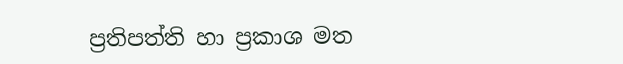ප්‍රතිපත්ති හා ප්‍රකාශ මත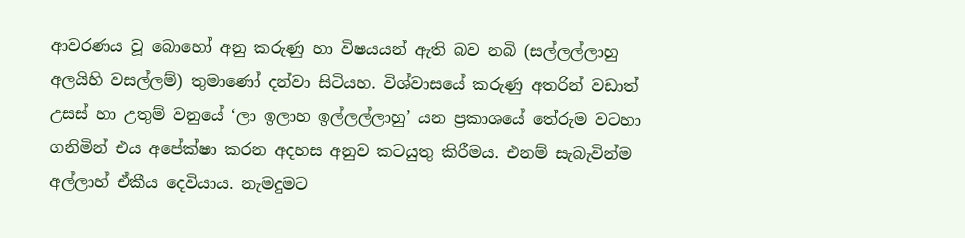ආවරණය වූ බොහෝ අනු කරුණු හා විෂයයන් ඇති බව නබි (සල්ලල්ලාහු අලයිහි වසල්ලම්) තුමාණෝ දන්වා සිටියහ. විශ්වාසයේ කරුණු අතරින් වඩාත් උසස් හා උතුම් වනුයේ ‘ලා ඉලාහ ඉල්ලල්ලාහු’ යන ප්‍රකාශයේ තේරුම වටහා ගනිමින් එය අපේක්ෂා කරන අදහස අනුව කටයුතු කිරීමය. එනම් සැබැවින්ම අල්ලාහ් ඒකීය දෙවියාය. නැමදුමට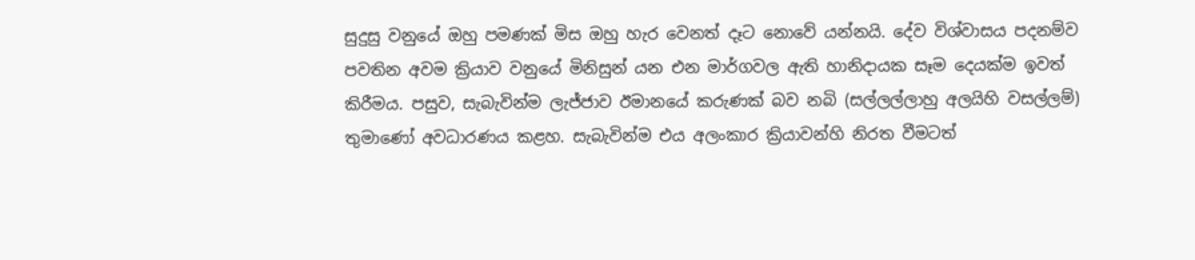සුදුසු වනුයේ ඔහු පමණක් මිස ඔහු හැර වෙනත් දෑට නොවේ යන්නයි. දේව විශ්වාසය පදනම්ව පවතින අවම ක්‍රියාව වනුයේ මිනිසුන් යන එන මාර්ගවල ඇති හානිදායක සෑම දෙයක්ම ඉවත් කිරීමය. පසුව, සැබැවින්ම ලැජ්ජාව ඊමානයේ කරුණක් බව නබි (සල්ලල්ලාහු අලයිහි වසල්ලම්) තුමාණෝ අවධාරණය කළහ. සැබැවින්ම එය අලංකාර ක්‍රියාවන්හි නිරත වීමටත්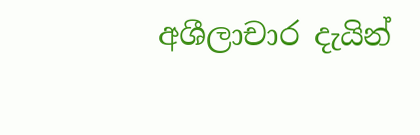අශීලාචාර දැයින්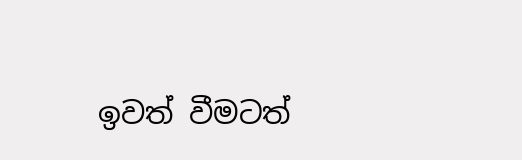ඉවත් වීමටත්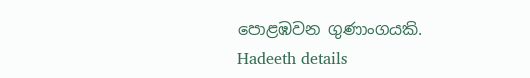පොළඹවන ගුණාංගයකි.
Hadeeth details